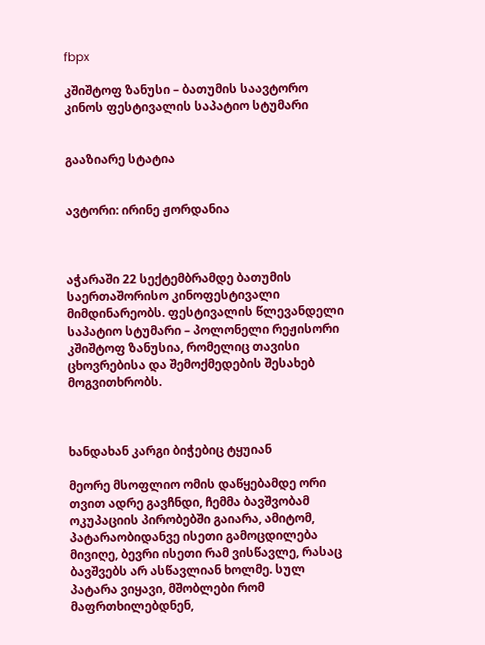fbpx

კშიშტოფ ზანუსი – ბათუმის საავტორო კინოს ფესტივალის საპატიო სტუმარი


გააზიარე სტატია


ავტორი: ირინე ჟორდანია



აჭარაში 22 სექტემბრამდე ბათუმის საერთაშორისო კინოფესტივალი მიმდინარეობს. ფესტივალის წლევანდელი საპატიო სტუმარი – პოლონელი რეჟისორი კშიშტოფ ზანუსია, რომელიც თავისი ცხოვრებისა და შემოქმედების შესახებ მოგვითხრობს.



ხანდახან კარგი ბიჭებიც ტყუიან

მეორე მსოფლიო ომის დაწყებამდე ორი თვით ადრე გავჩნდი, ჩემმა ბავშვობამ ოკუპაციის პირობებში გაიარა, ამიტომ, პატარაობიდანვე ისეთი გამოცდილება მივიღე, ბევრი ისეთი რამ ვისწავლე, რასაც ბავშვებს არ ასწავლიან ხოლმე. სულ პატარა ვიყავი, მშობლები რომ მაფრთხილებდნენ,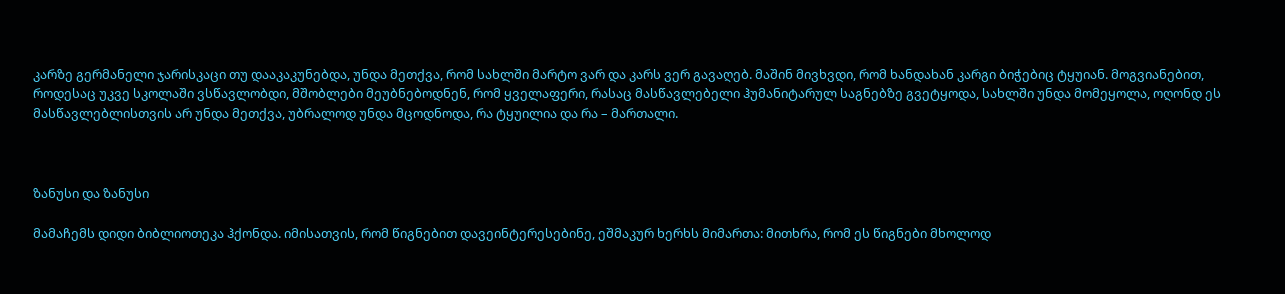კარზე გერმანელი ჯარისკაცი თუ დააკაკუნებდა, უნდა მეთქვა, რომ სახლში მარტო ვარ და კარს ვერ გავაღებ. მაშინ მივხვდი, რომ ხანდახან კარგი ბიჭებიც ტყუიან. მოგვიანებით, როდესაც უკვე სკოლაში ვსწავლობდი, მშობლები მეუბნებოდნენ, რომ ყველაფერი, რასაც მასწავლებელი ჰუმანიტარულ საგნებზე გვეტყოდა, სახლში უნდა მომეყოლა, ოღონდ ეს მასწავლებლისთვის არ უნდა მეთქვა, უბრალოდ უნდა მცოდნოდა, რა ტყუილია და რა – მართალი.



ზანუსი და ზანუსი

მამაჩემს დიდი ბიბლიოთეკა ჰქონდა. იმისათვის, რომ წიგნებით დავეინტერესებინე, ეშმაკურ ხერხს მიმართა: მითხრა, რომ ეს წიგნები მხოლოდ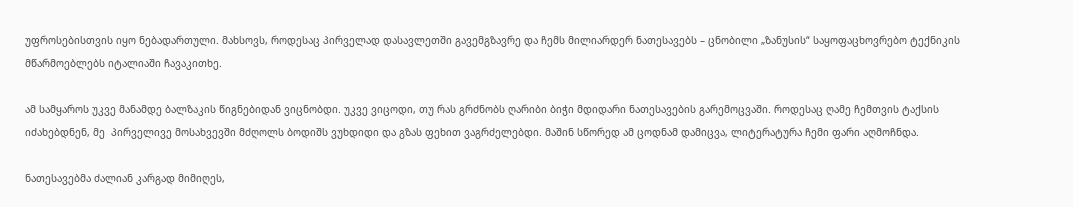უფროსებისთვის იყო ნებადართული. მახსოვს, როდესაც პირველად დასავლეთში გავემგზავრე და ჩემს მილიარდერ ნათესავებს – ცნობილი „ზანუსის“ საყოფაცხოვრებო ტექნიკის მწარმოებლებს იტალიაში ჩავაკითხე.

ამ სამყაროს უკვე მანამდე ბალზაკის წიგნებიდან ვიცნობდი. უკვე ვიცოდი, თუ რას გრძნობს ღარიბი ბიჭი მდიდარი ნათესავების გარემოცვაში. როდესაც ღამე ჩემთვის ტაქსის იძახებდნენ, მე  პირველივე მოსახვევში მძღოლს ბოდიშს ვუხდიდი და გზას ფეხით ვაგრძელებდი. მაშინ სწორედ ამ ცოდნამ დამიცვა, ლიტერატურა ჩემი ფარი აღმოჩნდა.

ნათესავებმა ძალიან კარგად მიმიღეს,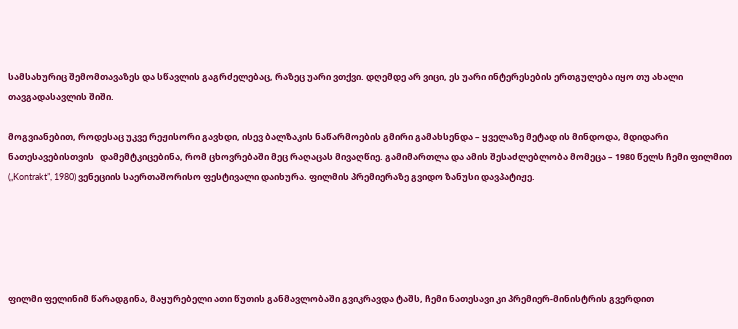სამსახურიც შემომთავაზეს და სწავლის გაგრძელებაც, რაზეც უარი ვთქვი. დღემდე არ ვიცი, ეს უარი ინტერესების ერთგულება იყო თუ ახალი თავგადასავლის შიში.

მოგვიანებით, როდესაც უკვე რეჟისორი გავხდი, ისევ ბალზაკის ნაწარმოების გმირი გამახსენდა – ყველაზე მეტად ის მინდოდა, მდიდარი ნათესავებისთვის   დამემტკიცებინა, რომ ცხოვრებაში მეც რაღაცას მივაღწიე. გამიმართლა და ამის შესაძლებლობა მომეცა – 1980 წელს ჩემი ფილმით („Kontrakt”, 1980) ვენეციის საერთაშორისო ფესტივალი დაიხურა. ფილმის პრემიერაზე გვიდო ზანუსი დავპატიჟე.





ფილმი ფელინიმ წარადგინა, მაყურებელი ათი წუთის განმავლობაში გვიკრავდა ტაშს, ჩემი ნათესავი კი პრემიერ-მინისტრის გვერდით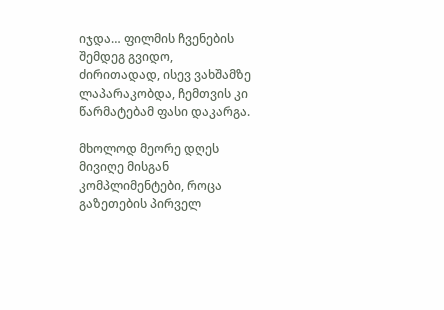იჯდა… ფილმის ჩვენების შემდეგ გვიდო, ძირითადად, ისევ ვახშამზე ლაპარაკობდა, ჩემთვის კი წარმატებამ ფასი დაკარგა.

მხოლოდ მეორე დღეს მივიღე მისგან კომპლიმენტები, როცა გაზეთების პირველ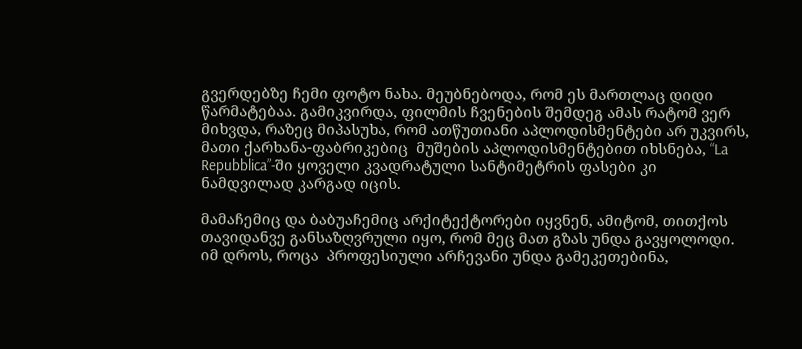გვერდებზე ჩემი ფოტო ნახა. მეუბნებოდა, რომ ეს მართლაც დიდი წარმატებაა. გამიკვირდა, ფილმის ჩვენების შემდეგ ამას რატომ ვერ მიხვდა, რაზეც მიპასუხა, რომ ათწუთიანი აპლოდისმენტები არ უკვირს, მათი ქარხანა-ფაბრიკებიც  მუშების აპლოდისმენტებით იხსნება, “La Repubblica”-ში ყოველი კვადრატული სანტიმეტრის ფასები კი ნამდვილად კარგად იცის.

მამაჩემიც და ბაბუაჩემიც არქიტექტორები იყვნენ, ამიტომ, თითქოს თავიდანვე განსაზღვრული იყო, რომ მეც მათ გზას უნდა გავყოლოდი. იმ დროს, როცა  პროფესიული არჩევანი უნდა გამეკეთებინა,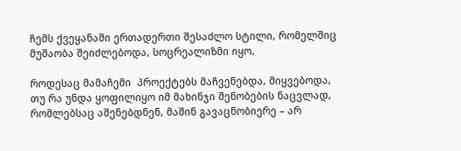ჩემს ქვეყანაში ერთადერთი შესაძლო სტილი, რომელშიც მუშაობა შეიძლებოდა, სოცრეალიზმი იყო.

როდესაც მამაჩემი  პროექტებს მაჩვენებდა, მიყვებოდა, თუ რა უნდა ყოფილიყო იმ მახინჯი შენობების ნაცვლად, რომლებსაც აშენებდნენ, მაშინ გავაცნობიერე – არ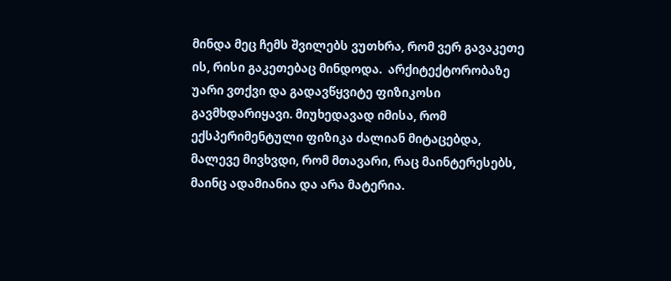მინდა მეც ჩემს შვილებს ვუთხრა, რომ ვერ გავაკეთე ის, რისი გაკეთებაც მინდოდა.  არქიტექტორობაზე უარი ვთქვი და გადავწყვიტე ფიზიკოსი გავმხდარიყავი. მიუხედავად იმისა, რომ ექსპერიმენტული ფიზიკა ძალიან მიტაცებდა, მალევე მივხვდი, რომ მთავარი, რაც მაინტერესებს, მაინც ადამიანია და არა მატერია.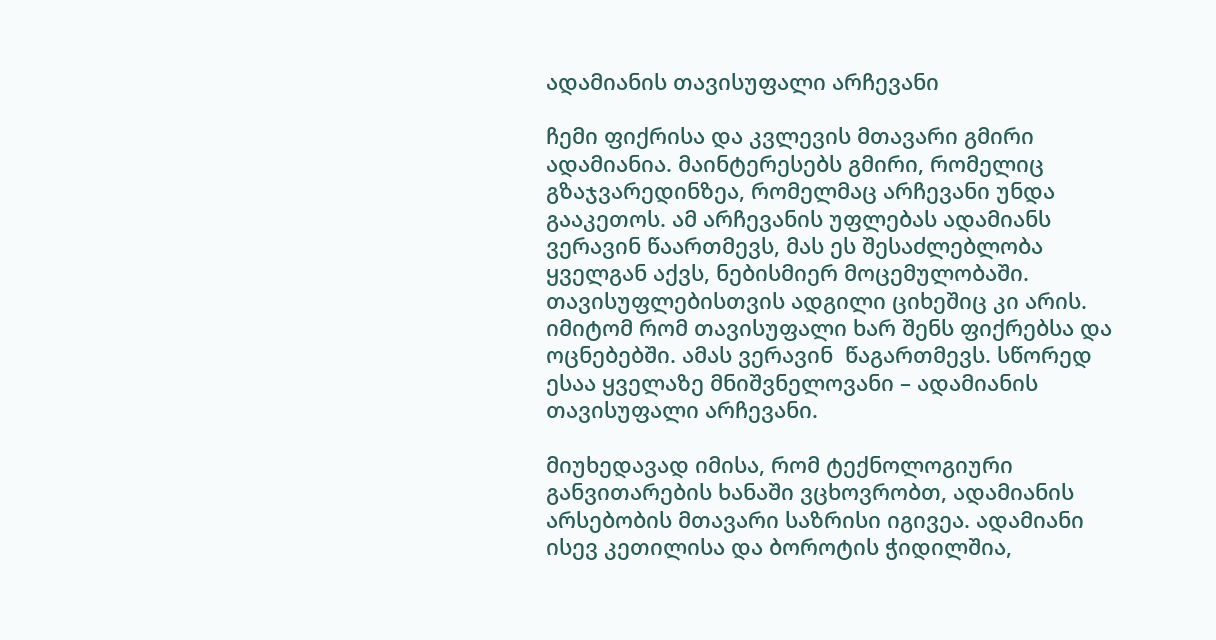ადამიანის თავისუფალი არჩევანი

ჩემი ფიქრისა და კვლევის მთავარი გმირი ადამიანია. მაინტერესებს გმირი, რომელიც გზაჯვარედინზეა, რომელმაც არჩევანი უნდა გააკეთოს. ამ არჩევანის უფლებას ადამიანს ვერავინ წაართმევს, მას ეს შესაძლებლობა ყველგან აქვს, ნებისმიერ მოცემულობაში. თავისუფლებისთვის ადგილი ციხეშიც კი არის. იმიტომ რომ თავისუფალი ხარ შენს ფიქრებსა და ოცნებებში. ამას ვერავინ  წაგართმევს. სწორედ ესაა ყველაზე მნიშვნელოვანი – ადამიანის თავისუფალი არჩევანი.

მიუხედავად იმისა, რომ ტექნოლოგიური განვითარების ხანაში ვცხოვრობთ, ადამიანის არსებობის მთავარი საზრისი იგივეა. ადამიანი ისევ კეთილისა და ბოროტის ჭიდილშია,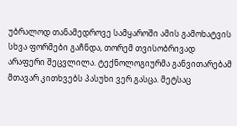უბრალოდ თანამედროვე სამყაროში ამის გამოხატვის სხვა ფორმები გაჩნდა, თორემ თვისობრივად არაფერი შეცვლილა. ტექნოლოგიურმა განვითარებამ მთავარ კითხვებს პასუხი ვერ გასცა. მეტსაც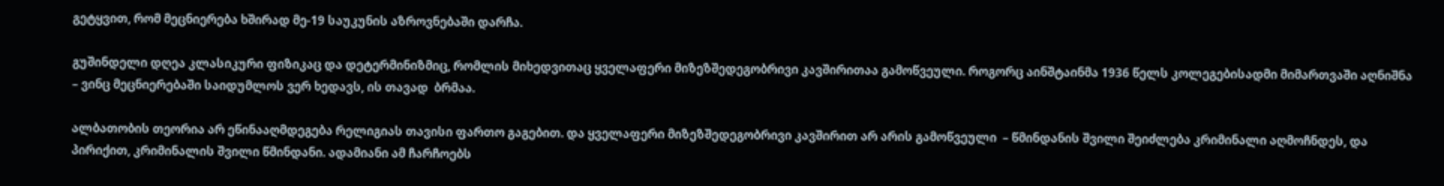გეტყვით, რომ მეცნიერება ხშირად მე-19 საუკუნის აზროვნებაში დარჩა.

გუშინდელი დღეა კლასიკური ფიზიკაც და დეტერმინიზმიც, რომლის მიხედვითაც ყველაფერი მიზეზშედეგობრივი კავშირითაა გამოწვეული. როგორც აინშტაინმა 1936 წელს კოლეგებისადმი მიმართვაში აღნიშნა – ვინც მეცნიერებაში საიდუმლოს ვერ ხედავს, ის თავად  ბრმაა.

ალბათობის თეორია არ ეწინააღმდეგება რელიგიას თავისი ფართო გაგებით. და ყველაფერი მიზეზშედეგობრივი კავშირით არ არის გამოწვეული  – წმინდანის შვილი შეიძლება კრიმინალი აღმოჩნდეს, და პირიქით, კრიმინალის შვილი წმინდანი. ადამიანი ამ ჩარჩოებს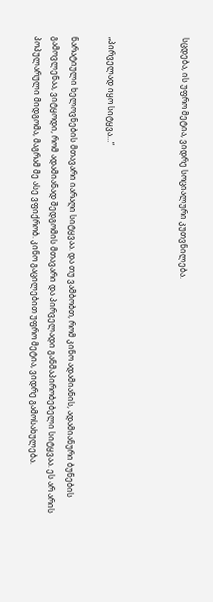სცდება, ის უფრო მეტია, ვიდრე სოციალური კუთვნილება.



„პირველად იყო სიტყვა…“

ნარატიული ხელოვნების მთავარი იარაღი სიტყვაა. და თუ ვამბობთ, რომ კინო ადამიანის, ადამიანური ბუნების გამოვლენაა, ვიტყოდი, რომ ადამიანად შედგომის მთავარი და პირველადი განმაპირობებელი სიტყვაა. ეს არ არის პოპულარული მიდგომა, მაგრამ მე ასე ვფიქრობ. კინო გაცილებით უფრო მეტია, ვიდრე გამოსახულება.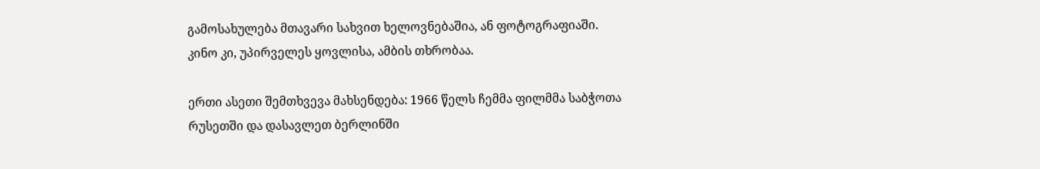გამოსახულება მთავარი სახვით ხელოვნებაშია, ან ფოტოგრაფიაში.  კინო კი, უპირველეს ყოვლისა, ამბის თხრობაა.

ერთი ასეთი შემთხვევა მახსენდება: 1966 წელს ჩემმა ფილმმა საბჭოთა რუსეთში და დასავლეთ ბერლინში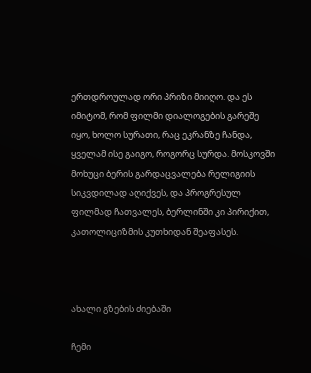ერთდროულად ორი პრიზი მიიღო. და ეს იმიტომ, რომ ფილმი დიალოგების გარეშე იყო, ხოლო სურათი, რაც ეკრანზე ჩანდა, ყველამ ისე გაიგო, როგორც სურდა. მოსკოვში მოხუცი ბერის გარდაცვალება რელიგიის სიკვდილად აღიქვეს, და პროგრესულ ფილმად ჩათვალეს, ბერლინში კი პირიქით, კათოლიციზმის კუთხიდან შეაფასეს.



ახალი გზების ძიებაში

ჩემი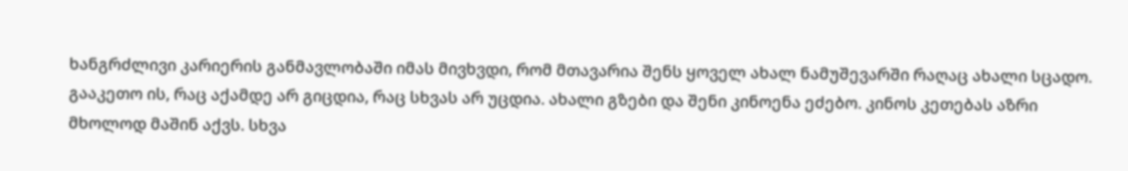ხანგრძლივი კარიერის განმავლობაში იმას მივხვდი, რომ მთავარია შენს ყოველ ახალ ნამუშევარში რაღაც ახალი სცადო. გააკეთო ის, რაც აქამდე არ გიცდია, რაც სხვას არ უცდია. ახალი გზები და შენი კინოენა ეძებო. კინოს კეთებას აზრი  მხოლოდ მაშინ აქვს. სხვა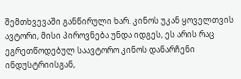შემთხვევაში განწირული ხარ. კინოს უკან ყოველთვის ავტორი, მისი პიროვნება უნდა იდგეს, ეს არის რაც ეგრეთწოდებულ საავტორო კინოს დანარჩენი ინდუსტრიისგან,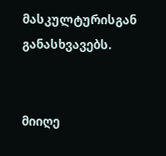მასკულტურისგან განასხვავებს.


მიიღე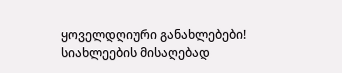ყოველდღიური განახლებები!
სიახლეების მისაღებად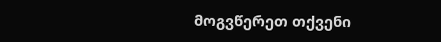მოგვწერეთ თქვენი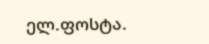ელ.ფოსტა.